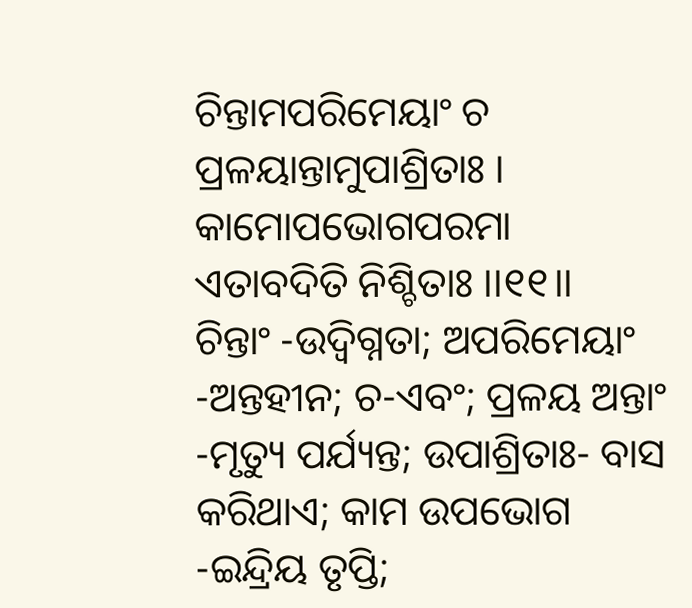ଚିନ୍ତାମପରିମେୟାଂ ଚ ପ୍ରଳୟାନ୍ତାମୁପାଶ୍ରିତାଃ ।
କାମୋପଭୋଗପରମା ଏତାବଦିତି ନିଶ୍ଚିତାଃ ।।୧୧।।
ଚିନ୍ତାଂ -ଉଦ୍ବିଗ୍ନତା; ଅପରିମେୟାଂ -ଅନ୍ତହୀନ; ଚ-ଏବଂ; ପ୍ରଳୟ ଅନ୍ତାଂ -ମୃତ୍ୟୁ ପର୍ଯ୍ୟନ୍ତ; ଉପାଶ୍ରିତାଃ- ବାସ କରିଥାଏ; କାମ ଉପଭୋଗ -ଇନ୍ଦ୍ରିୟ ତୃପ୍ତି;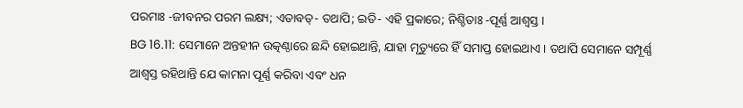ପରମାଃ -ଜୀବନର ପରମ ଲକ୍ଷ୍ୟ; ଏତାବତ୍- ତଥାପି; ଇତି- ଏହି ପ୍ରକାରେ; ନିଶ୍ଚିତାଃ -ପୂର୍ଣ୍ଣ ଆଶ୍ୱସ୍ତ ।
BG 16.11: ସେମାନେ ଅନ୍ତହୀନ ଉତ୍କଣ୍ଠାରେ ଛନ୍ଦି ହୋଇଥାନ୍ତି, ଯାହା ମୃତ୍ୟୁରେ ହିଁ ସମାପ୍ତ ହୋଇଥାଏ । ତଥାପି ସେମାନେ ସମ୍ପୂର୍ଣ୍ଣ ଆଶ୍ୱସ୍ତ ରହିଥାନ୍ତି ଯେ କାମନା ପୂର୍ଣ୍ଣ କରିବା ଏବଂ ଧନ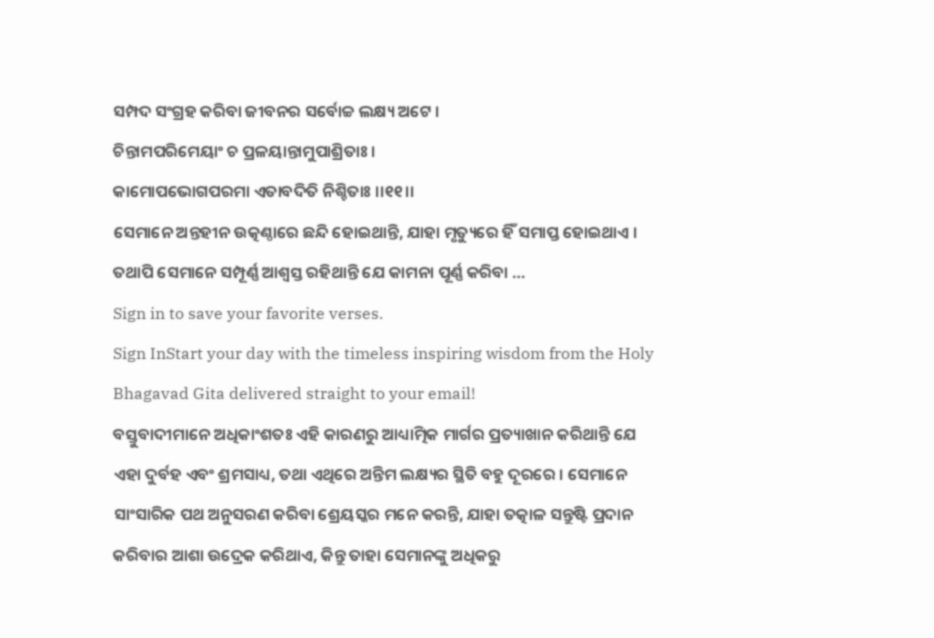ସମ୍ପଦ ସଂଗ୍ରହ କରିବା ଜୀବନର ସର୍ବୋଚ୍ଚ ଲକ୍ଷ୍ୟ ଅଟେ ।
ଚିନ୍ତାମପରିମେୟାଂ ଚ ପ୍ରଳୟାନ୍ତାମୁପାଶ୍ରିତାଃ ।
କାମୋପଭୋଗପରମା ଏତାବଦିତି ନିଶ୍ଚିତାଃ ।।୧୧।।
ସେମାନେ ଅନ୍ତହୀନ ଉତ୍କଣ୍ଠାରେ ଛନ୍ଦି ହୋଇଥାନ୍ତି, ଯାହା ମୃତ୍ୟୁରେ ହିଁ ସମାପ୍ତ ହୋଇଥାଏ । ତଥାପି ସେମାନେ ସମ୍ପୂର୍ଣ୍ଣ ଆଶ୍ୱସ୍ତ ରହିଥାନ୍ତି ଯେ କାମନା ପୂର୍ଣ୍ଣ କରିବା …
Sign in to save your favorite verses.
Sign InStart your day with the timeless inspiring wisdom from the Holy Bhagavad Gita delivered straight to your email!
ବସ୍ତୁବାଦୀମାନେ ଅଧିକାଂଶତଃ ଏହି କାରଣରୁ ଆଧ୍ୟାତ୍ମିକ ମାର୍ଗର ପ୍ରତ୍ୟାଖାନ କରିଥାନ୍ତି ଯେ ଏହା ଦୁର୍ବହ ଏବଂ ଶ୍ରମସାଧ୍ୟ, ତଥା ଏଥିରେ ଅନ୍ତିମ ଲକ୍ଷ୍ୟର ସ୍ଥିତି ବହୁ ଦୂରରେ । ସେମାନେ ସାଂସାରିକ ପଥ ଅନୁସରଣ କରିବା ଶ୍ରେୟସ୍କର ମନେ କରନ୍ତି, ଯାହା ତତ୍କାଳ ସନ୍ତୁଷ୍ଟି ପ୍ରଦାନ କରିବାର ଆଶା ଉଦ୍ରେକ କରିଥାଏ, କିନ୍ତୁ ତାହା ସେମାନଙ୍କୁ ଅଧିକରୁ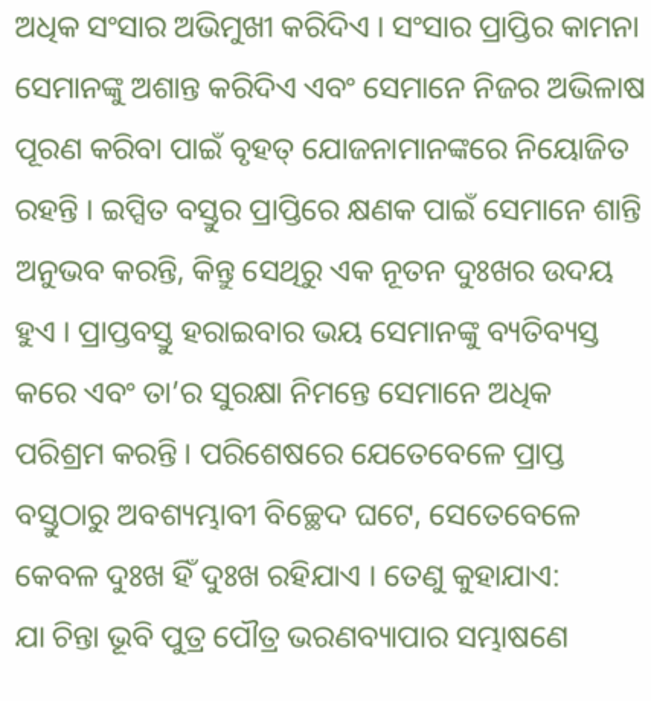ଅଧିକ ସଂସାର ଅଭିମୁଖୀ କରିଦିଏ । ସଂସାର ପ୍ରାପ୍ତିର କାମନା ସେମାନଙ୍କୁ ଅଶାନ୍ତ କରିଦିଏ ଏବଂ ସେମାନେ ନିଜର ଅଭିଳାଷ ପୂରଣ କରିବା ପାଇଁ ବୃହତ୍ ଯୋଜନାମାନଙ୍କରେ ନିୟୋଜିତ ରହନ୍ତି । ଇପ୍ସିତ ବସ୍ତୁର ପ୍ରାପ୍ତିରେ କ୍ଷଣକ ପାଇଁ ସେମାନେ ଶାନ୍ତି ଅନୁଭବ କରନ୍ତି, କିନ୍ତୁ ସେଥିରୁ ଏକ ନୂତନ ଦୁଃଖର ଉଦୟ ହୁଏ । ପ୍ରାପ୍ତବସ୍ତୁ ହରାଇବାର ଭୟ ସେମାନଙ୍କୁ ବ୍ୟତିବ୍ୟସ୍ତ କରେ ଏବଂ ତା’ର ସୁରକ୍ଷା ନିମନ୍ତେ ସେମାନେ ଅଧିକ ପରିଶ୍ରମ କରନ୍ତି । ପରିଶେଷରେ ଯେତେବେଳେ ପ୍ରାପ୍ତ ବସ୍ତୁଠାରୁ ଅବଶ୍ୟମ୍ଭାବୀ ବିଚ୍ଛେଦ ଘଟେ, ସେତେବେଳେ କେବଳ ଦୁଃଖ ହିଁ ଦୁଃଖ ରହିଯାଏ । ତେଣୁ କୁହାଯାଏ:
ଯା ଚିନ୍ତା ଭୂବି ପୁତ୍ର ପୌତ୍ର ଭରଣବ୍ୟାପାର ସମ୍ଭାଷଣେ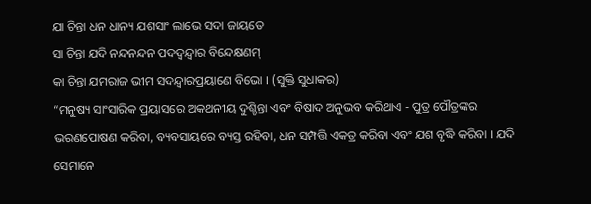ଯା ଚିନ୍ତା ଧନ ଧାନ୍ୟ ଯଶସାଂ ଲାଭେ ସଦା ଜାୟତେ
ସା ଚିନ୍ତା ଯଦି ନନ୍ଦନନ୍ଦନ ପଦଦ୍ୱନ୍ଦ୍ୱାର ବିନ୍ଦେକ୍ଷଣମ୍
କା ଚିନ୍ତା ଯମରାଜ ଭୀମ ସଦନ୍ଦ୍ୱାରପ୍ରୟାଣେ ବିଭୋ । (ସୁକ୍ତି ସୁଧାକର)
“ମନୁଷ୍ୟ ସାଂସାରିକ ପ୍ରୟାସରେ ଅକଥନୀୟ ଦୁଶ୍ଚିନ୍ତା ଏବଂ ବିଷାଦ ଅନୁଭବ କରିଥାଏ - ପୁତ୍ର ପୌତ୍ରଙ୍କର ଭରଣପୋଷଣ କରିବା, ବ୍ୟବସାୟରେ ବ୍ୟସ୍ତ ରହିବା, ଧନ ସମ୍ପତ୍ତି ଏକତ୍ର କରିବା ଏବଂ ଯଶ ବୃଦ୍ଧି କରିବା । ଯଦି ସେମାନେ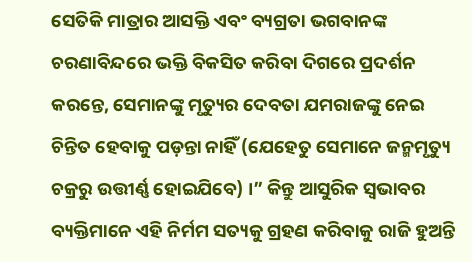ସେତିକି ମାତ୍ରାର ଆସକ୍ତି ଏବଂ ବ୍ୟଗ୍ରତା ଭଗବାନଙ୍କ ଚରଣାବିନ୍ଦରେ ଭକ୍ତି ବିକସିତ କରିବା ଦିଗରେ ପ୍ରଦର୍ଶନ କରନ୍ତେ, ସେମାନଙ୍କୁ ମୃତ୍ୟୁର ଦେବତା ଯମରାଜଙ୍କୁ ନେଇ ଚିନ୍ତିତ ହେବାକୁ ପଡ଼ନ୍ତା ନାହିଁ (ଯେହେତୁ ସେମାନେ ଜନ୍ମମୃତ୍ୟୁ ଚକ୍ରରୁ ଉତ୍ତୀର୍ଣ୍ଣ ହୋଇଯିବେ) ।” କିନ୍ତୁ ଆସୁରିକ ସ୍ୱଭାବର ବ୍ୟକ୍ତିମାନେ ଏହି ନିର୍ମମ ସତ୍ୟକୁ ଗ୍ରହଣ କରିବାକୁ ରାଜି ହୁଅନ୍ତି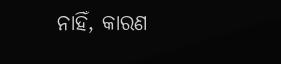ନାହିଁ, କାରଣ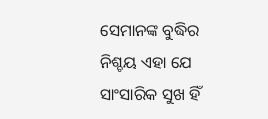ସେମାନଙ୍କ ବୁଦ୍ଧିର ନିଶ୍ଚୟ ଏହା ଯେ ସାଂସାରିକ ସୁଖ ହିଁ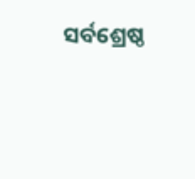ସର୍ବଶ୍ରେଷ୍ଠ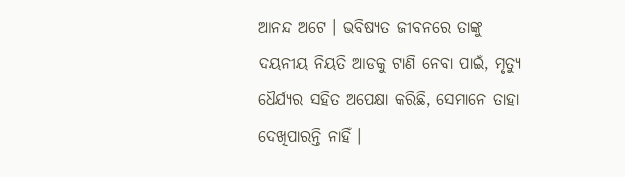ଆନନ୍ଦ ଅଟେ । ଭବିଷ୍ୟତ ଜୀବନରେ ତାଙ୍କୁ ଦୟନୀୟ ନିୟତି ଆଡକୁ ଟାଣି ନେବା ପାଇଁ, ମୃତ୍ୟୁ ଧୈର୍ଯ୍ୟର ସହିତ ଅପେକ୍ଷା କରିଛି, ସେମାନେ ତାହା ଦେଖିପାରନ୍ତି ନାହିଁ ।